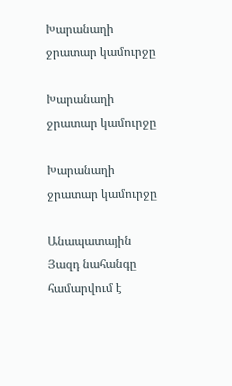Խարանաղի ջրատար կամուրջը

Խարանաղի ջրատար կամուրջը

Խարանաղի ջրատար կամուրջը

Անապատային Յազդ նահանգը համարվում է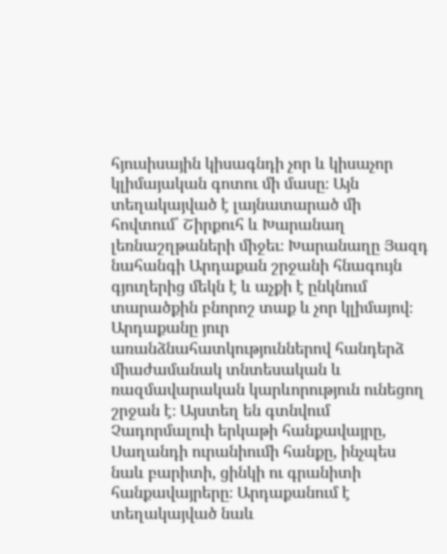հյուսիսային կիսագնդի չոր և կիսաչոր կլիմայական գոտու մի մասը։ Այն տեղակայված է լայնատարած մի հովտում՝ Շիրքուհ և Խարանաղ լեռնաշղթաների միջեւ։ Խարանաղը Յազդ նահանգի Արդաքան շրջանի հնագույն գյուղերից մեկն է և աչքի է ընկնում տարածքին բնորոշ տաք և չոր կլիմայով։ Արդաքանը յուր առանձնահատկություններով հանդերձ միաժամանակ տնտեսական և ռազմավարական կարևորություն ունեցող շրջան է։ Այստեղ են գտնվում Չադորմալուի երկաթի հանքավայրը, Սաղանդի ուրանիումի հանքը, ինչպես նաև բարիտի, ցինկի ու գրանիտի հանքավայրերը։ Արդաքանում է տեղակայված նաև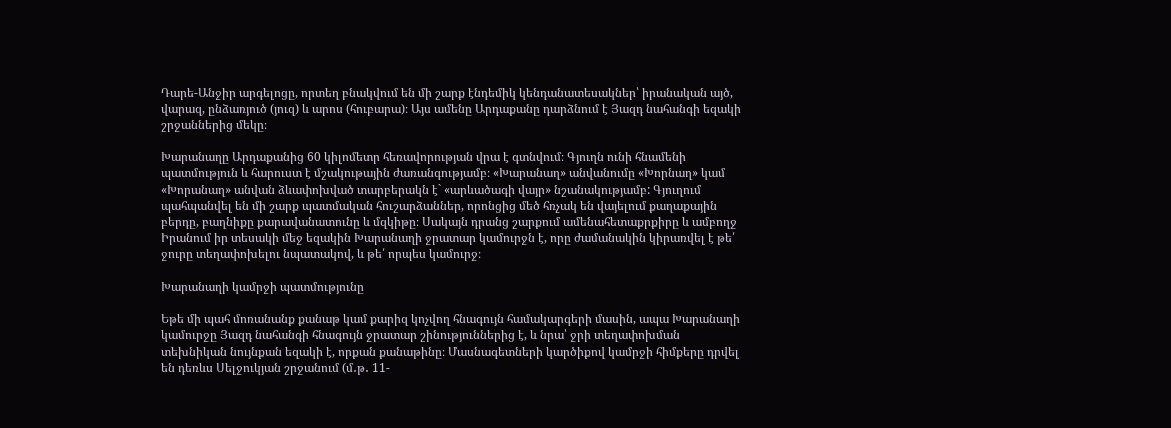Դարե-Անջիր արգելոցը, որտեղ բնակվում են մի շարք էնդեմիկ կենդանատեսակներ՝ իրանական այծ, վարազ, ընձառյուծ (յուզ) և արոս (հուբարա)։ Այս ամենը Արդաքանը դարձնում է Յազդ նահանգի եզակի շրջաններից մեկը։

Խարանաղը Արդաքանից 60 կիլոմետր հեռավորության վրա է գտնվում։ Գյուղն ունի հնամենի պատմություն և հարուստ է մշակութային ժառանգությամբ։ «Խարանաղ» անվանումը «Խորնաղ» կամ «Խորանաղ» անվան ձևափոխված տարբերակն է` «արևածագի վայր» նշանակությամբ: Գյուղում պահպանվել են մի շարք պատմական հուշարձաններ, որոնցից մեծ հռչակ են վայելում քաղաքային բերդը, բաղնիքը քարավանատունը և մզկիթը։ Սակայն դրանց շարքում ամենահետաքրքիրը և ամբողջ Իրանում իր տեսակի մեջ եզակին Խարանաղի ջրատար կամուրջն է, որը ժամանակին կիրառվել է թե՛ ջուրը տեղափոխելու նպատակով, և թե՛ որպես կամուրջ։

Խարանաղի կամրջի պատմությունը

Եթե մի պահ մոռանանք քանաթ կամ քարիզ կոչվող հնագույն համակարգերի մասին, ապա Խարանաղի կամուրջը Յազդ նահանգի հնագույն ջրատար շինություններից է, և նրա՝ ջրի տեղափոխման տեխնիկան նույնքան եզակի է, որքան քանաթինը։ Մասնագետների կարծիքով կամրջի հիմքերը դրվել են դեռևս Սելջուկյան շրջանում (մ․թ․ 11-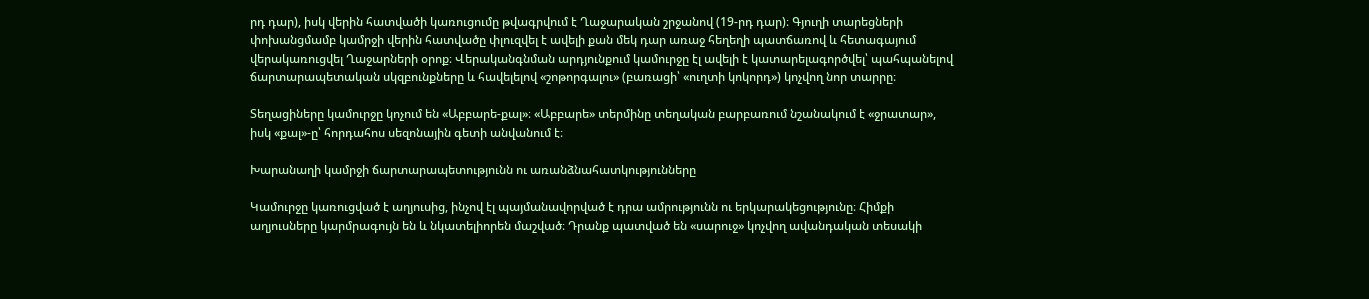րդ դար), իսկ վերին հատվածի կառուցումը թվագրվում է Ղաջարական շրջանով (19-րդ դար)։ Գյուղի տարեցների փոխանցմամբ կամրջի վերին հատվածը փլուզվել է ավելի քան մեկ դար առաջ հեղեղի պատճառով և հետագայում վերակառուցվել Ղաջարների օրոք։ Վերականգնման արդյունքում կամուրջը էլ ավելի է կատարելագործվել՝ պահպանելով ճարտարապետական սկզբունքները և հավելելով «շոթորգալու» (բառացի՝ «ուղտի կոկորդ») կոչվող նոր տարրը։

Տեղացիները կամուրջը կոչում են «Աբբարե-քալ»։ «Աբբարե» տերմինը տեղական բարբառում նշանակում է «ջրատար», իսկ «քալ»-ը՝ հորդահոս սեզոնային գետի անվանում է։

Խարանաղի կամրջի ճարտարապետությունն ու առանձնահատկությունները

Կամուրջը կառուցված է աղյուսից, ինչով էլ պայմանավորված է դրա ամրությունն ու երկարակեցությունը։ Հիմքի աղյուսները կարմրագույն են և նկատելիորեն մաշված։ Դրանք պատված են «սարուջ» կոչվող ավանդական տեսակի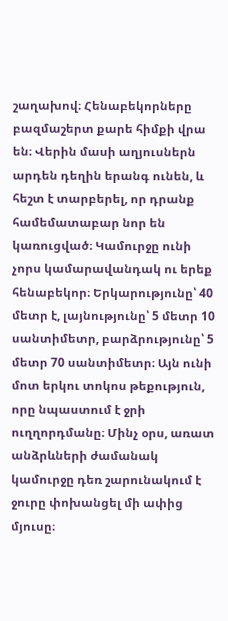շաղախով։ Հենաբեկորները բազմաշերտ քարե հիմքի վրա են։ Վերին մասի աղյուսներն արդեն դեղին երանգ ունեն, և հեշտ է տարբերել, որ դրանք համեմատաբար նոր են կառուցված։ Կամուրջը ունի չորս կամարավանդակ ու երեք հենաբեկոր։ Երկարությունը՝ 40 մետր է, լայնությունը՝ 5 մետր 10 սանտիմետր, բարձրությունը՝ 5 մետր 70 սանտիմետր։ Այն ունի մոտ երկու տոկոս թեքություն, որը նպաստում է ջրի ուղղորդմանը։ Մինչ օրս, առատ անձրևների ժամանակ կամուրջը դեռ շարունակում է ջուրը փոխանցել մի ափից մյուսը։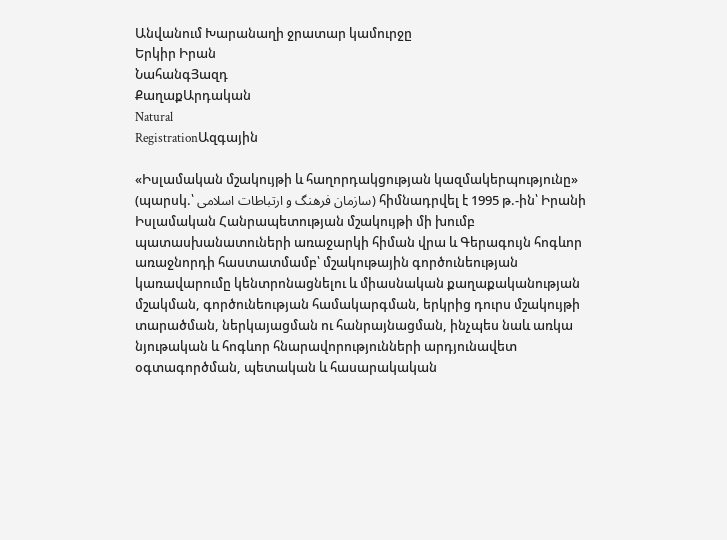Անվանում Խարանաղի ջրատար կամուրջը
Երկիր Իրան
ՆահանգՅազդ
ՔաղաքԱրդական
Natural
RegistrationԱզգային

«Իսլամական մշակույթի և հաղորդակցության կազմակերպությունը» (պարսկ.՝ سازمان فرهنگ و ارتباطات اسلامی) հիմնադրվել է 1995 թ.-ին՝ Իրանի Իսլամական Հանրապետության մշակույթի մի խումբ պատասխանատուների առաջարկի հիման վրա և Գերագույն հոգևոր առաջնորդի հաստատմամբ՝ մշակութային գործունեության կառավարումը կենտրոնացնելու և միասնական քաղաքականության մշակման, գործունեության համակարգման, երկրից դուրս մշակույթի տարածման, ներկայացման ու հանրայնացման, ինչպես նաև առկա նյութական և հոգևոր հնարավորությունների արդյունավետ օգտագործման, պետական և հասարակական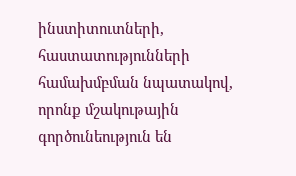ինստիտուտների, հաստատությունների համախմբման նպատակով, որոնք մշակութային գործունեություն են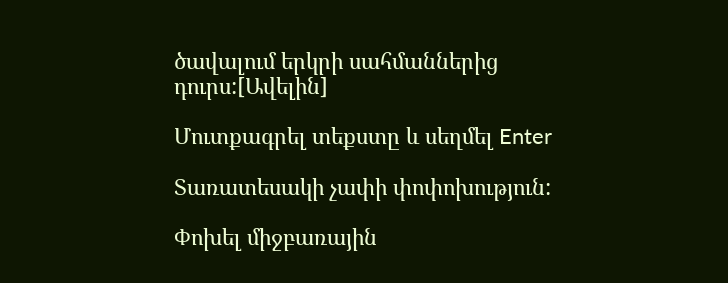ծավալում երկրի սահմաններից դուրս:[Ավելին]

Մուտքագրել տեքստը և սեղմել Enter

Տառատեսակի չափի փոփոխություն:

Փոխել միջբառային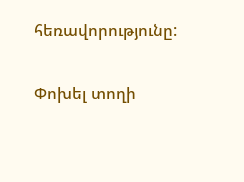հեռավորությունը:

Փոխել տողի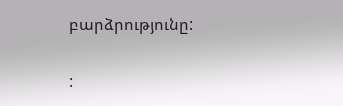բարձրությունը:

: